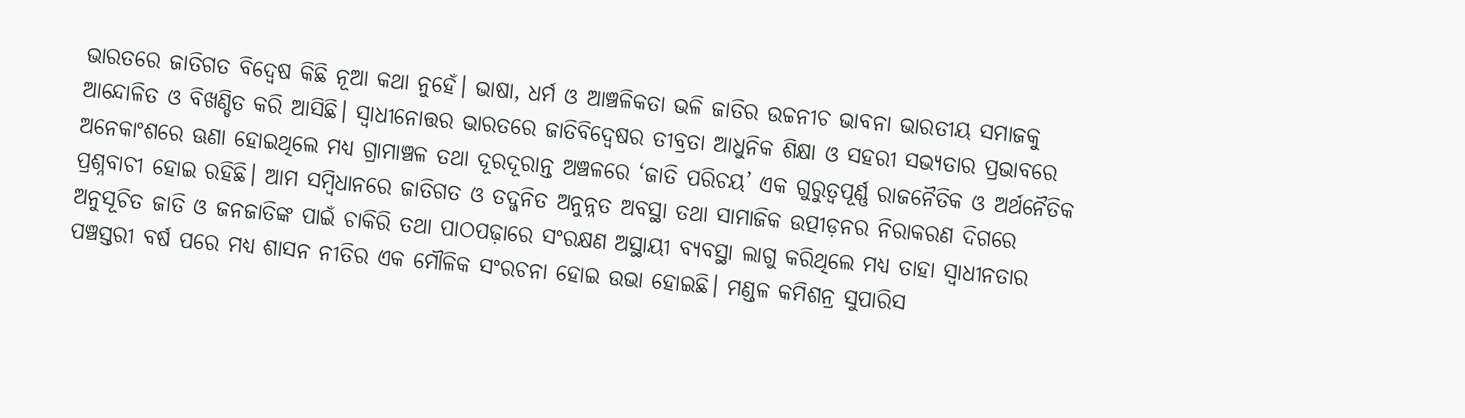ଭାରତରେ ଜାତିଗତ ବିଦ୍ୱେଷ କିଛି ନୂଆ କଥା ନୁହେଁ। ଭାଷା, ଧର୍ମ ଓ ଆଞ୍ଚଳିକତା ଭଳି ଜାତିର ଉଚ୍ଚନୀଚ ଭାବନା ଭାରତୀୟ ସମାଜକୁ ଆନ୍ଦୋଳିତ ଓ ବିଖଣ୍ଡିତ କରି ଆସିଛି। ସ୍ୱାଧୀନୋତ୍ତର ଭାରତରେ ଜାତିବିଦ୍ୱେଷର ତୀବ୍ରତା ଆଧୁନିକ ଶିକ୍ଷା ଓ ସହରୀ ସଭ୍ୟତାର ପ୍ରଭାବରେ ଅନେକାଂଶରେ ଊଣା ହୋଇଥିଲେ ମଧ୍ୟ ଗ୍ରାମାଞ୍ଚଳ ତଥା ଦୂରଦୂରାନ୍ତ ଅଞ୍ଚଳରେ ‘ଜାତି ପରିଚୟ’ ଏକ ଗୁରୁତ୍ୱପୂର୍ଣ୍ଣ ରାଜନୈତିକ ଓ ଅର୍ଥନୈତିକ ପ୍ରଶ୍ନବାଚୀ ହୋଇ ରହିଛି। ଆମ ସମ୍ବିଧାନରେ ଜାତିଗତ ଓ ତଦ୍ଜନିତ ଅନୁନ୍ନତ ଅବସ୍ଥା ତଥା ସାମାଜିକ ଉତ୍ପୀଡ଼ନର ନିରାକରଣ ଦିଗରେ ଅନୁସୂଚିତ ଜାତି ଓ ଜନଜାତିଙ୍କ ପାଇଁ ଚାକିରି ତଥା ପାଠପଢ଼ାରେ ସଂରକ୍ଷଣ ଅସ୍ଥାୟୀ ବ୍ୟବସ୍ଥା ଲାଗୁ କରିଥିଲେ ମଧ୍ୟ ତାହା ସ୍ୱାଧୀନତାର ପଞ୍ଚସ୍ତରୀ ବର୍ଷ ପରେ ମଧ୍ୟ ଶାସନ ନୀତିର ଏକ ମୌଳିକ ସଂରଚନା ହୋଇ ଉଭା ହୋଇଛି। ମଣ୍ଡଳ କମିଶନ୍ର ସୁପାରିସ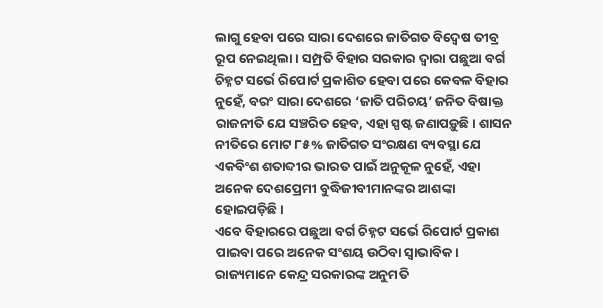ଲାଗୁ ହେବା ପରେ ସାରା ଦେଶରେ ଜାତିଗତ ବିଦ୍ୱେଷ ତୀବ୍ର ରୂପ ନେଇଥିଲା। ସମ୍ପ୍ରତି ବିହାର ସରକାର ଦ୍ୱାରା ପଛୁଆ ବର୍ଗ ଚିହ୍ନଟ ସର୍ଭେ ରିପୋର୍ଟ ପ୍ରକାଶିତ ହେବା ପରେ କେବଳ ବିହାର ନୁହେଁ, ବରଂ ସାରା ଦେଶରେ ‘ଜାତି ପରିଚୟ’ ଜନିତ ବିଷାକ୍ତ ରାଜନୀତି ଯେ ସଞ୍ଚରିତ ହେବ, ଏହା ସ୍ପଷ୍ଟ ଜଣାପଡ଼ୁଛି। ଶାସନ ନୀତିରେ ମୋଟ ୮୫% ଜାତିଗତ ସଂରକ୍ଷଣ ବ୍ୟବସ୍ଥା ଯେ ଏକବିଂଶ ଶତାବ୍ଦୀର ଭାରତ ପାଇଁ ଅନୁକୂଳ ନୁହେଁ, ଏହା ଅନେକ ଦେଶପ୍ରେମୀ ବୁଦ୍ଧିଜୀବୀମାନଙ୍କର ଆଶଙ୍କା ହୋଇପଡ଼ିଛି।
ଏବେ ବିହାରରେ ପଛୁଆ ବର୍ଗ ଚିହ୍ନଟ ସର୍ଭେ ରିପୋର୍ଟ ପ୍ରକାଶ ପାଇବା ପରେ ଅନେକ ସଂଶୟ ଉଠିବା ସ୍ୱାଭାବିକ। ରାଜ୍ୟମାନେ କେନ୍ଦ୍ର ସରକାରଙ୍କ ଅନୁମତି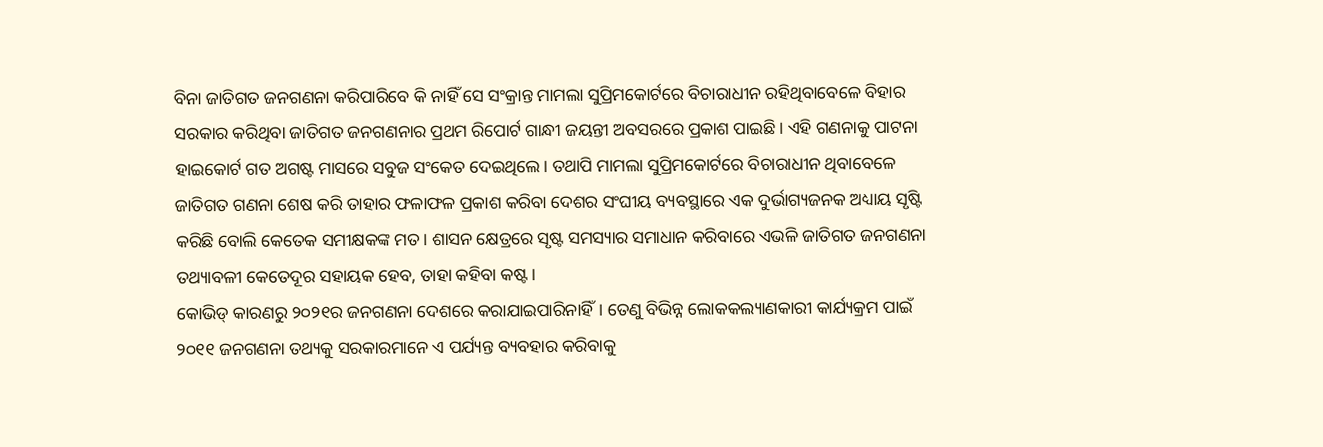ବିନା ଜାତିଗତ ଜନଗଣନା କରିପାରିବେ କି ନାହିଁ ସେ ସଂକ୍ରାନ୍ତ ମାମଲା ସୁପ୍ରିମକୋର୍ଟରେ ବିଚାରାଧୀନ ରହିଥିବାବେଳେ ବିହାର ସରକାର କରିଥିବା ଜାତିଗତ ଜନଗଣନାର ପ୍ରଥମ ରିପୋର୍ଟ ଗାନ୍ଧୀ ଜୟନ୍ତୀ ଅବସରରେ ପ୍ରକାଶ ପାଇଛି। ଏହି ଗଣନାକୁ ପାଟନା ହାଇକୋର୍ଟ ଗତ ଅଗଷ୍ଟ ମାସରେ ସବୁଜ ସଂକେତ ଦେଇଥିଲେ। ତଥାପି ମାମଲା ସୁପ୍ରିମକୋର୍ଟରେ ବିଚାରାଧୀନ ଥିବାବେଳେ ଜାତିଗତ ଗଣନା ଶେଷ କରି ତାହାର ଫଳାଫଳ ପ୍ରକାଶ କରିବା ଦେଶର ସଂଘୀୟ ବ୍ୟବସ୍ଥାରେ ଏକ ଦୁର୍ଭାଗ୍ୟଜନକ ଅଧ୍ୟାୟ ସୃଷ୍ଟି କରିଛି ବୋଲି କେତେକ ସମୀକ୍ଷକଙ୍କ ମତ। ଶାସନ କ୍ଷେତ୍ରରେ ସୃଷ୍ଟ ସମସ୍ୟାର ସମାଧାନ କରିବାରେ ଏଭଳି ଜାତିଗତ ଜନଗଣନା ତଥ୍ୟାବଳୀ କେତେଦୂର ସହାୟକ ହେବ, ତାହା କହିବା କଷ୍ଟ।
କୋଭିଡ୍ କାରଣରୁ ୨୦୨୧ର ଜନଗଣନା ଦେଶରେ କରାଯାଇପାରିନାହିଁ। ତେଣୁ ବିଭିନ୍ନ ଲୋକକଲ୍ୟାଣକାରୀ କାର୍ଯ୍ୟକ୍ରମ ପାଇଁ ୨୦୧୧ ଜନଗଣନା ତଥ୍ୟକୁ ସରକାରମାନେ ଏ ପର୍ଯ୍ୟନ୍ତ ବ୍ୟବହାର କରିବାକୁ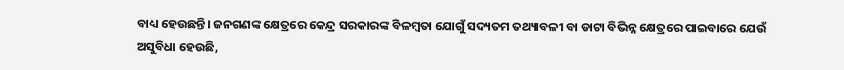ବାଧ୍ୟ ହେଉଛନ୍ତି। ଜନଗଣଙ୍କ କ୍ଷେତ୍ରରେ କେନ୍ଦ୍ର ସରକାରଙ୍କ ବିଳମ୍ବତା ଯୋଗୁଁ ସଦ୍ୟତମ ତଥ୍ୟାବଳୀ ବା ଡାଟା ବିଭିନ୍ନ କ୍ଷେତ୍ରରେ ପାଇବାରେ ଯେଉଁ ଅସୁବିଧା ହେଉଛି,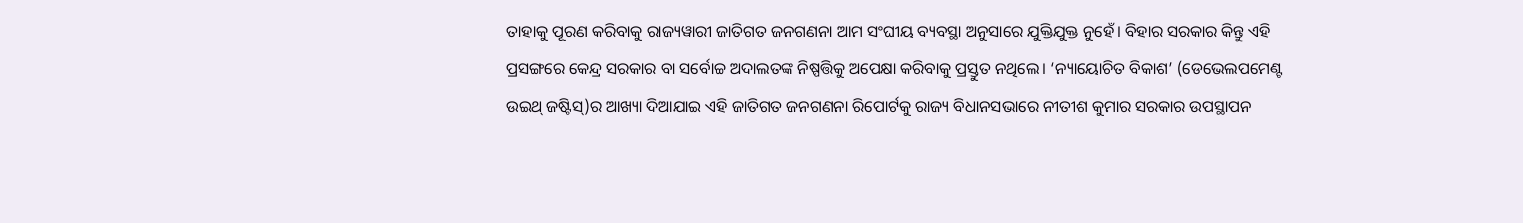ତାହାକୁ ପୂରଣ କରିବାକୁ ରାଜ୍ୟୱାରୀ ଜାତିଗତ ଜନଗଣନା ଆମ ସଂଘୀୟ ବ୍ୟବସ୍ଥା ଅନୁସାରେ ଯୁକ୍ତିଯୁକ୍ତ ନୁହେଁ। ବିହାର ସରକାର କିନ୍ତୁ ଏହି ପ୍ରସଙ୍ଗରେ କେନ୍ଦ୍ର ସରକାର ବା ସର୍ବୋଚ୍ଚ ଅଦାଲତଙ୍କ ନିଷ୍ପତ୍ତିକୁ ଅପେକ୍ଷା କରିବାକୁ ପ୍ରସ୍ତୁତ ନଥିଲେ। ‘ନ୍ୟାୟୋଚିତ ବିକାଶ’ (ଡେଭେଲପମେଣ୍ଟ ଉଇଥ୍ ଜଷ୍ଟିସ୍)ର ଆଖ୍ୟା ଦିଆଯାଇ ଏହି ଜାତିଗତ ଜନଗଣନା ରିପୋର୍ଟକୁ ରାଜ୍ୟ ବିଧାନସଭାରେ ନୀତୀଶ କୁମାର ସରକାର ଉପସ୍ଥାପନ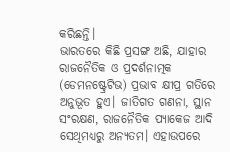କରିଛନ୍ତି।
ଭାରତରେ କିଛି ପ୍ରସଙ୍ଗ ଅଛି, ଯାହାର ରାଜନୈତିକ ଓ ପ୍ରଦର୍ଶନାତ୍ମକ (ଡେମନଷ୍ଟ୍ରେଟିଭ) ପ୍ରଭାବ କ୍ଷୀପ୍ର ଗତିରେ ଅନୁଭୂତ ହୁଏ। ଜାତିଗତ ଗଣନା, ସ୍ଥାନ ସଂରକ୍ଷଣ, ରାଜନୈତିକ ପ୍ୟାକେଜ ଆଦି ସେଥିମଧ୍ୟରୁ ଅନ୍ୟତମ। ଏହାଉପରେ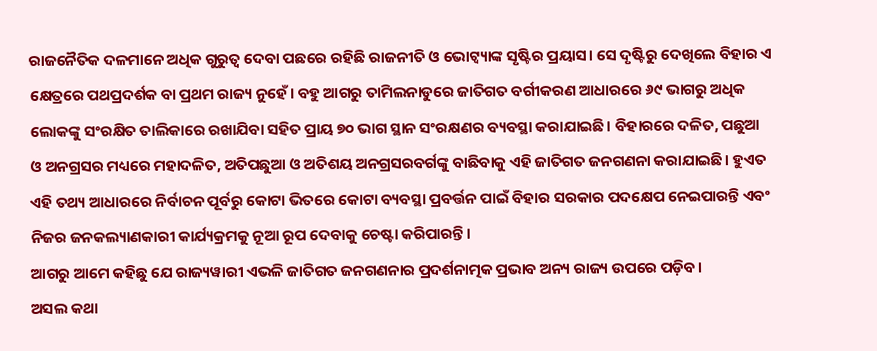ରାଜନୈତିକ ଦଳମାନେ ଅଧିକ ଗୁରୁତ୍ୱ ଦେବା ପଛରେ ରହିଛି ରାଜନୀତି ଓ ଭୋଟ୍ବ୍ୟାଙ୍କ ସୃଷ୍ଟିର ପ୍ରୟାସ। ସେ ଦୃଷ୍ଟିରୁ ଦେଖିଲେ ବିହାର ଏ କ୍ଷେତ୍ରରେ ପଥପ୍ରଦର୍ଶକ ବା ପ୍ରଥମ ରାଜ୍ୟ ନୁହେଁ। ବହୁ ଆଗରୁ ତାମିଲନାଡୁରେ ଜାତିଗତ ବର୍ଗୀକରଣ ଆଧାରରେ ୬୯ ଭାଗରୁ ଅଧିକ ଲୋକଙ୍କୁ ସଂରକ୍ଷିତ ତାଲିକାରେ ରଖାଯିବା ସହିତ ପ୍ରାୟ ୭୦ ଭାଗ ସ୍ଥାନ ସଂରକ୍ଷଣର ବ୍ୟବସ୍ଥା କରାଯାଇଛି। ବିହାରରେ ଦଳିତ, ପଛୁଆ ଓ ଅନଗ୍ରସର ମଧ୍ୟରେ ମହାଦଳିତ, ଅତିପଛୁଆ ଓ ଅତିଶୟ ଅନଗ୍ରସରବର୍ଗଙ୍କୁ ବାଛିବାକୁ ଏହି ଜାତିଗତ ଜନଗଣନା କରାଯାଇଛି। ହୁଏତ ଏହି ତଥ୍ୟ ଆଧାରରେ ନିର୍ବାଚନ ପୂର୍ବରୁ କୋଟା ଭିତରେ କୋଟା ବ୍ୟବସ୍ଥା ପ୍ରବର୍ତ୍ତନ ପାଇଁ ବିହାର ସରକାର ପଦକ୍ଷେପ ନେଇପାରନ୍ତି ଏବଂ ନିଜର ଜନକଲ୍ୟାଣକାରୀ କାର୍ଯ୍ୟକ୍ରମକୁ ନୂଆ ରୂପ ଦେବାକୁ ଚେଷ୍ଟା କରିପାରନ୍ତି।
ଆଗରୁ ଆମେ କହିଛୁ ଯେ ରାଜ୍ୟୱାରୀ ଏଭଳି ଜାତିଗତ ଜନଗଣନାର ପ୍ରଦର୍ଶନାତ୍ମକ ପ୍ରଭାବ ଅନ୍ୟ ରାଜ୍ୟ ଉପରେ ପଡ଼ିବ।
ଅସଲ କଥା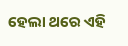ହେଲା ଥରେ ଏହି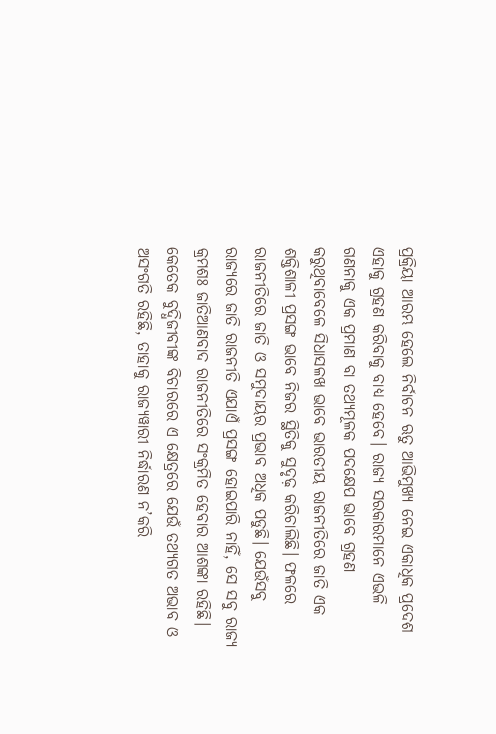ପ୍ରକ୍ରିୟା ଆରମ୍ଭ ହେଲେ ନିର୍ବାଚନ ଋତୁ ଆଭିମୁଖ୍ୟ ନେଇ ଏକାଧିକ ପ୍ରଦେଶ ଏହାକୁ ଗ୍ରହଣ କରିବାକୁ ବାଧ୍ୟ ହେବେ। ରାଜ୍ୟ ସରକାରମାନେ ଏଭଳି ଗଣନାକୁ ଏକ ପ୍ରମାଣ ବା ତଥ୍ୟମୂଳକ ପଦକ୍ଷେପ ଭାବେ ଗ୍ରହଣ କରୁଥିବାବେଳେ ସିଧାସଳଖ ଭାବେ ଭାରତୀୟ ରାଜନୀତିରେ ଜାତି ଏକ ଶକ୍ତିଶାଳୀ ପ୍ରସଙ୍ଗ ଭାବେ ନିଜର ସ୍ଥିତିକୁ ସୁଦୃଢ଼ କରିଚାଲିଛି। ଫଳରେ ରାଜନୀତିରେ ଜାତି ଓ ସମୁଦାୟର ପ୍ରଭାବ ଅଧିକ ପଡୁଛି। ଯେଉଁସବୁ ରାଜ୍ୟରେ ଜାତି ରାଜନୀତି ଏଯାଏଁ ପ୍ରସଙ୍ଗ ହୋଇପାରି ନାହିଁ, ସେ ସବୁ ରାଜ୍ୟ କ୍ରମଶଃ ଜାତିଆଣବାଦ ରାଜନୀତିରେ ସଂକ୍ରମିତ ହେବାର ଆଶଙ୍କା ରହିଛି।
କେତେକ ବୁଦ୍ଧିଜୀବୀଙ୍କ ବିଚାରରେ ଏ କ୍ଷେତ୍ରରେ ଯେଉଁ ତଥ୍ୟଗତ ଅଭାବ ଓ ଅସଂଗତି ରହିଛି, ତାହାକୁ ରାଜ୍ୟୱାରୀ ନିର୍ଦ୍ଧାରଣ ନ’କରି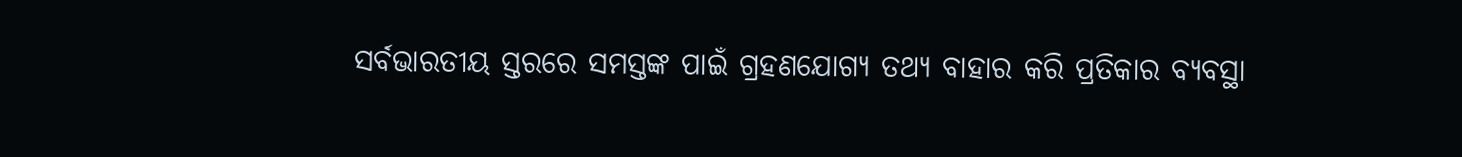ସର୍ବଭାରତୀୟ ସ୍ତରରେ ସମସ୍ତଙ୍କ ପାଇଁ ଗ୍ରହଣଯୋଗ୍ୟ ତଥ୍ୟ ବାହାର କରି ପ୍ରତିକାର ବ୍ୟବସ୍ଥା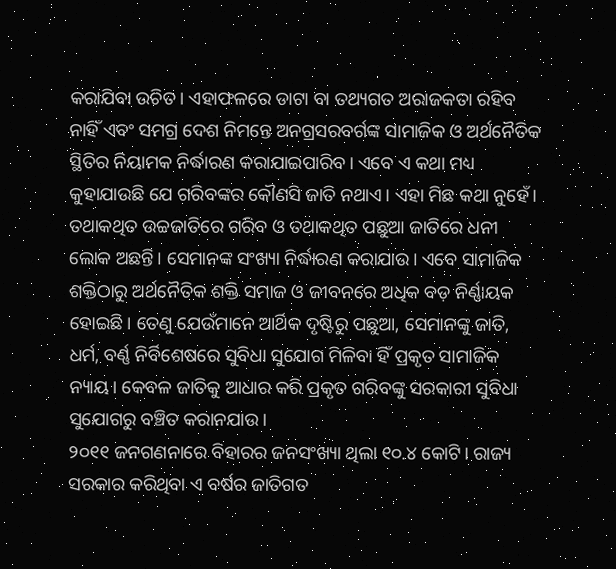କରାଯିବା ଉଚିତ। ଏହାଫଳରେ ଡାଟା ବା ତଥ୍ୟଗତ ଅରାଜକତା ରହିବ ନାହିଁ ଏବଂ ସମଗ୍ର ଦେଶ ନିମନ୍ତେ ଅନଗ୍ରସରବର୍ଗଙ୍କ ସାମାଜିକ ଓ ଅର୍ଥନୈତିକ ସ୍ଥିତିର ନିୟାମକ ନିର୍ଦ୍ଧାରଣ କରାଯାଇପାରିବ। ଏବେ ଏ କଥା ମଧ୍ୟ କୁହାଯାଉଛି ଯେ ଗରିବଙ୍କର କୌଣସି ଜାତି ନଥାଏ। ଏହା ମିଛ କଥା ନୁହେଁ। ତଥାକଥିତ ଉଚ୍ଚଜାତିରେ ଗରିବ ଓ ତଥାକଥିତ ପଛୁଆ ଜାତିରେ ଧନୀ ଲୋକ ଅଛନ୍ତି। ସେମାନଙ୍କ ସଂଖ୍ୟା ନିର୍ଦ୍ଧାରଣ କରାଯାଉ। ଏବେ ସାମାଜିକ ଶକ୍ତିଠାରୁ ଅର୍ଥନୈତିକ ଶକ୍ତି ସମାଜ ଓ ଜୀବନରେ ଅଧିକ ବଡ଼ ନିର୍ଣ୍ଣାୟକ ହୋଇଛି। ତେଣୁ ଯେଉଁମାନେ ଆର୍ଥିକ ଦୃଷ୍ଟିରୁ ପଛୁଆ, ସେମାନଙ୍କୁ ଜାତି, ଧର୍ମ, ବର୍ଣ୍ଣ ନିର୍ବିଶେଷରେ ସୁବିଧା ସୁଯୋଗ ମିଳିବା ହିଁ ପ୍ରକୃତ ସାମାଜିକ ନ୍ୟାୟ। କେବଳ ଜାତିକୁ ଆଧାର କରି ପ୍ରକୃତ ଗରିବଙ୍କୁ ସରକାରୀ ସୁବିଧା ସୁଯୋଗରୁ ବଞ୍ଚିତ କରାନଯାଉ।
୨୦୧୧ ଜନଗଣନାରେ ବିହାରର ଜନସଂଖ୍ୟା ଥିଲା ୧୦.୪ କୋଟି। ରାଜ୍ୟ ସରକାର କରିଥିବା ଏ ବର୍ଷର ଜାତିଗତ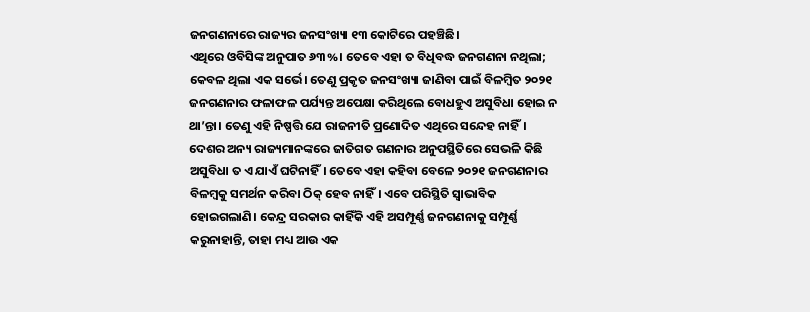ଜନଗଣନାରେ ରାଜ୍ୟର ଜନସଂଖ୍ୟା ୧୩ କୋଟିରେ ପହଞ୍ଚିଛି।
ଏଥିରେ ଓବିସିଙ୍କ ଅନୁପାତ ୬୩%। ତେବେ ଏହା ତ ବିଧିବଦ୍ଧ ଜନଗଣନା ନଥିଲା; କେବଳ ଥିଲା ଏକ ସର୍ଭେ। ତେଣୁ ପ୍ରକୃତ ଜନସଂଖ୍ୟା ଜାଣିବା ପାଇଁ ବିଳମ୍ବିତ ୨୦୨୧ ଜନଗଣନାର ଫଳାଫଳ ପର୍ଯ୍ୟନ୍ତ ଅପେକ୍ଷା କରିଥିଲେ ବୋଧହୁଏ ଅସୁବିଧା ହୋଇ ନ ଥା’ନ୍ତା। ତେଣୁ ଏହି ନିଷ୍ପତ୍ତି ଯେ ରାଜନୀତି ପ୍ରଣୋଦିତ ଏଥିରେ ସନ୍ଦେହ ନାହିଁ। ଦେଶର ଅନ୍ୟ ରାଜ୍ୟମାନଙ୍କରେ ଜାତିଗତ ଗଣନାର ଅନୁପସ୍ଥିତିରେ ସେଭଳି କିଛି ଅସୁବିଧା ତ ଏ ଯାଏଁ ଘଟିନାହିଁ। ତେବେ ଏହା କହିବା ବେଳେ ୨୦୨୧ ଜନଗଣନାର ବିଳମ୍ବକୁ ସମର୍ଥନ କରିବା ଠିକ୍ ହେବ ନାହିଁ। ଏବେ ପରିସ୍ଥିତି ସ୍ୱାଭାବିକ ହୋଇଗଲାଣି। କେନ୍ଦ୍ର ସରକାର କାହିଁକି ଏହି ଅସମ୍ପୂର୍ଣ୍ଣ ଜନଗଣନାକୁ ସମ୍ପୂର୍ଣ୍ଣ କରୁନାହାନ୍ତି, ତାହା ମଧ୍ୟ ଆଉ ଏକ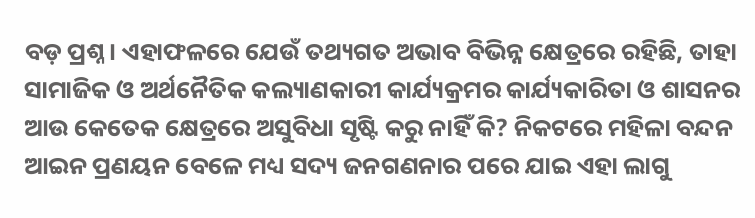ବଡ଼ ପ୍ରଶ୍ନ। ଏହାଫଳରେ ଯେଉଁ ତଥ୍ୟଗତ ଅଭାବ ବିଭିନ୍ନ କ୍ଷେତ୍ରରେ ରହିଛି, ତାହା ସାମାଜିକ ଓ ଅର୍ଥନୈତିକ କଲ୍ୟାଣକାରୀ କାର୍ଯ୍ୟକ୍ରମର କାର୍ଯ୍ୟକାରିତା ଓ ଶାସନର ଆଉ କେତେକ କ୍ଷେତ୍ରରେ ଅସୁବିଧା ସୃଷ୍ଟି କରୁ ନାହିଁ କି? ନିକଟରେ ମହିଳା ବନ୍ଦନ ଆଇନ ପ୍ରଣୟନ ବେଳେ ମଧ୍ୟ ସଦ୍ୟ ଜନଗଣନାର ପରେ ଯାଇ ଏହା ଲାଗୁ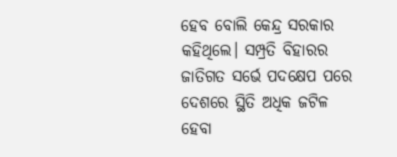ହେବ ବୋଲି କେନ୍ଦ୍ର ସରକାର କହିଥିଲେ। ସମ୍ପ୍ରତି ବିହାରର ଜାତିଗତ ସର୍ଭେ ପଦକ୍ଷେପ ପରେ ଦେଶରେ ସ୍ଥିତି ଅଧିକ ଜଟିଳ ହେବା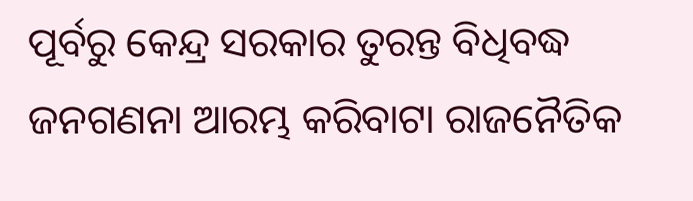ପୂର୍ବରୁ କେନ୍ଦ୍ର ସରକାର ତୁରନ୍ତ ବିଧିବଦ୍ଧ ଜନଗଣନା ଆରମ୍ଭ କରିବାଟା ରାଜନୈତିକ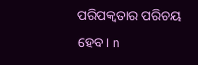ପରିପକ୍ୱତାର ପରିଚୟ ହେବ। n